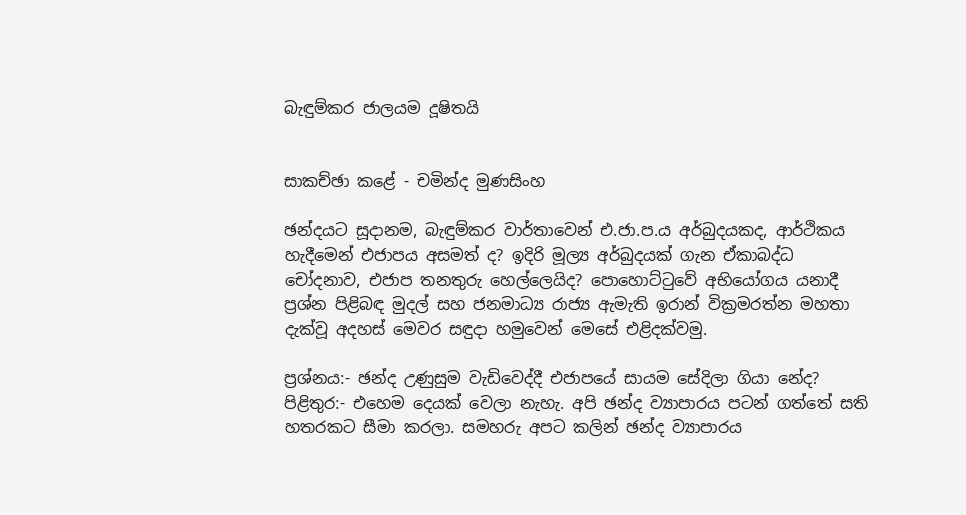බැඳුම්කර ජාලයම දූෂිතයි


සාකච්ඡා කළේ - චමින්ද මුණසිංහ

ඡන්දයට සූදානම, බැඳුම්කර වාර්තාවෙන් එ.ජා.ප.ය අර්බුදයකද, ආර්ථිකය හැදීමෙන් එජාපය අසමත් ද? ඉදිරි මූල්‍ය අර්බුදයක් ගැන ඒකාබද්ධ චෝදනාව, එජාප තනතුරු හෙල්ලෙයිද? පොහොට්ටුවේ අභියෝගය යනාදී ප්‍රශ්න පිළිබඳ මුදල් සහ ජනමාධ්‍ය රාජ්‍ය ඇමැති ඉරාන් වික්‍රමරත්න මහතා දැක්වූ අදහස් මෙවර සඳුදා හමුවෙන් මෙසේ එළිදක්වමු.

ප්‍රශ්නය:- ඡන්ද උණුසුම වැඩිවෙද්දී එජාපයේ සායම සේදිලා ගියා නේද?
පිළිතුර:- එහෙම දෙයක් වෙලා නැහැ. අපි ඡන්ද ව්‍යාපාරය පටන් ගත්තේ සති හතරකට සීමා කරලා. සමහරු අපට කලින් ඡන්ද ව්‍යාපාරය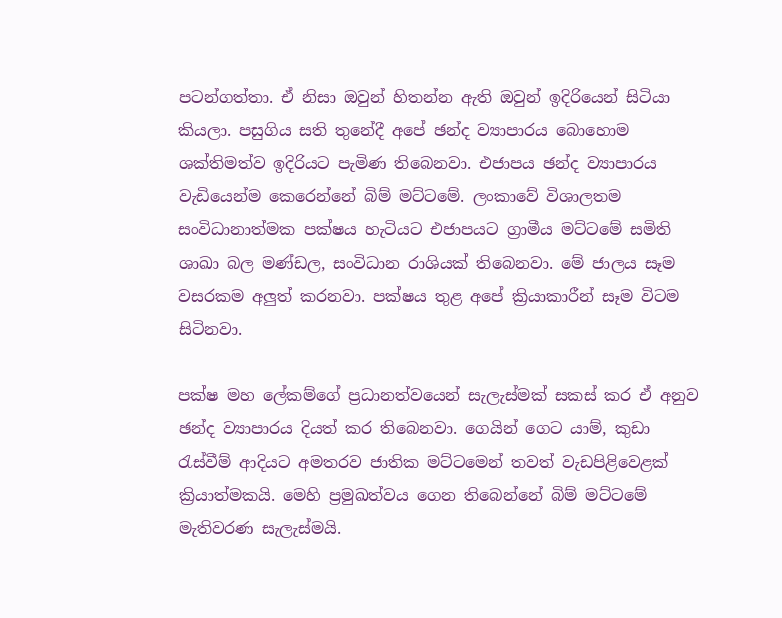පටන්ගත්තා. ඒ නිසා ඔවුන් හිතන්න ඇති ඔවුන් ඉදිරියෙන් සිටියා කියලා. පසුගිය සති තුනේදී අපේ ඡන්ද ව්‍යාපාරය බොහොම ශක්තිමත්ව ඉදිරියට පැමිණ තිබෙනවා. එජාපය ඡන්ද ව්‍යාපාරය වැඩියෙන්ම කෙරෙන්නේ බිම් මට්ටමේ. ලංකාවේ විශාලතම සංවිධානාත්මක පක්ෂය හැටියට එජාපයට ග්‍රාමීය මට්ටමේ සමිති ශාඛා බල මණ්ඩල, සංවිධාන රාශියක් තිබෙනවා. මේ ජාලය සෑම වසරකම අලුත් කරනවා. පක්ෂය තුළ අපේ ක්‍රියාකාරීන් සෑම විටම සිටිනවා.

පක්ෂ මහ ලේකම්ගේ ප්‍රධානත්වයෙන් සැලැස්මක් සකස් කර ඒ අනුව ඡන්ද ව්‍යාපාරය දියත් කර තිබෙනවා. ගෙයින් ගෙට යාම්, කුඩා රැස්වීම් ආදියට අමතරව ජාතික මට්ටමෙන් තවත් වැඩපිළිවෙළක් ක්‍රියාත්මකයි. මෙහි ප්‍රමුඛත්වය ගෙන තිබෙන්නේ බිම් මට්ටමේ මැතිවරණ සැලැස්මයි.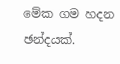මේක ගම හදන ඡන්දයක්.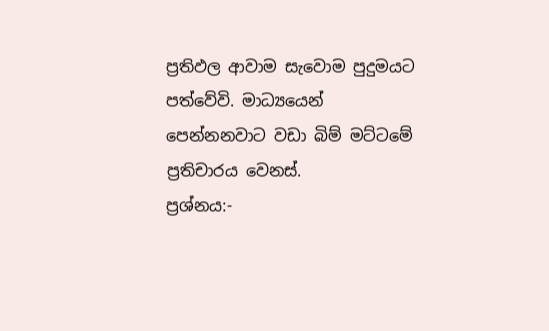ප්‍රතිඵල ආවාම සැවොම පුදුමයට පත්වේවි. මාධ්‍යයෙන් පෙන්නනවාට වඩා බිම් මට්ටමේ ප්‍රතිචාරය වෙනස්.
ප්‍රශ්නය:-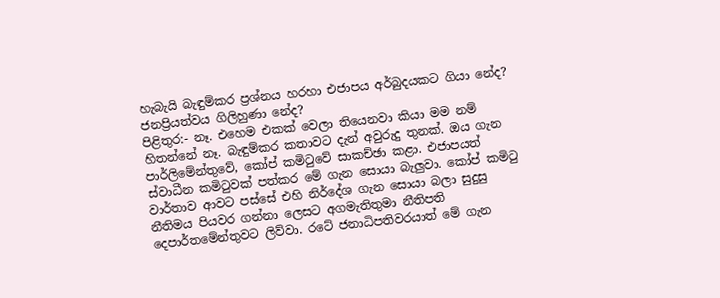හැබැයි බැඳුම්කර ප්‍රශ්නය හරහා එජාපය අර්බුදයකට ගියා නේද? ජනප්‍රියත්වය ගිලිහුණා නේද?
පිළිතුර:- නෑ. එහෙම එකක් වෙලා තියෙනවා කියා මම නම් හිතන්නේ නෑ. බැඳුම්කර කතාවට දැන් අවුරුදු තුනක්. ඔය ගැන පාර්ලිමේන්තුවේ, කෝප් කමිටුවේ සාකච්ඡා කළා. එජාපයත් ස්වාධීන කමිටුවක් පත්කර මේ ගැන සොයා බැලුවා. කෝප් කමිටු වාර්තාව ආවට පස්සේ එහි නිර්දේශ ගැන සොයා බලා සුදුසු නීතිමය පියවර ගන්නා ලෙසට අගමැතිතුමා නීතිපති දෙපාර්තමේන්තුවට ලිව්වා. රටේ ජනාධිපතිවරයාත් මේ ගැන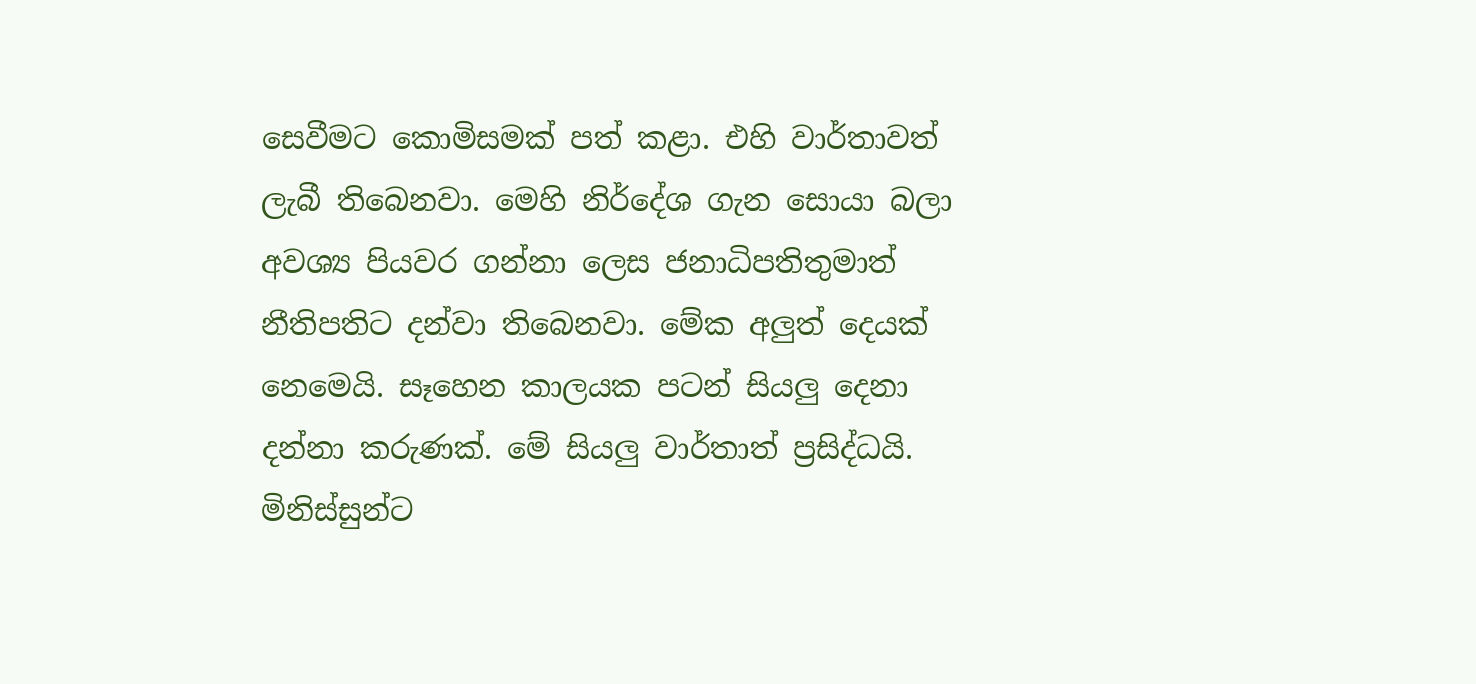සෙවීමට කොමිසමක් පත් කළා. එහි වාර්තාවත් ලැබී තිබෙනවා. මෙහි නිර්දේශ ගැන සොයා බලා අවශ්‍ය පියවර ගන්නා ලෙස ජනාධිපතිතුමාත් නීතිපතිට දන්වා තිබෙනවා. මේක අලුත් දෙයක් නෙමෙයි. සෑහෙන කාලයක පටන් සියලු දෙනා දන්නා කරුණක්. මේ සියලු වාර්තාත් ප්‍රසිද්ධයි. මිනිස්සුන්ට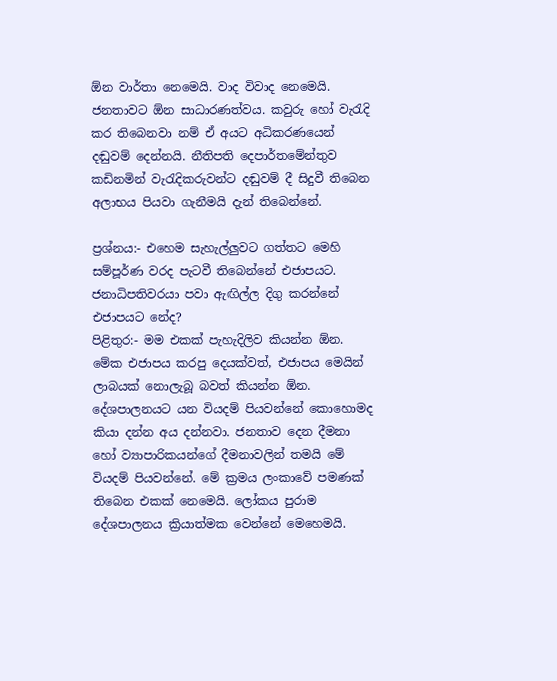ඕන වාර්තා නෙමෙයි. වාද විවාද නෙමෙයි. ජනතාවට ඕන සාධාරණත්වය. කවුරු හෝ වැරැදි කර තිබෙනවා නම් ඒ අයට අධිකරණයෙන් දඬුවම් දෙන්නයි. නීතිපති දෙපාර්තමේන්තුව කඩිනමින් වැරැදිකරුවන්ට දඬුවම් දී සිදුවී තිබෙන අලාභය පියවා ගැනීමයි දැන් තිබෙන්නේ.

ප්‍රශ්නය:- එහෙම සැහැල්ලුවට ගත්තට මෙහි සම්පූර්ණ වරද පැටවී තිබෙන්නේ එජාපයට. ජනාධිපතිවරයා පවා ඇඟිල්ල දිගු කරන්නේ එජාපයට නේද?
පිළිතුර:- මම එකක් පැහැදිලිව කියන්න ඕන. මේක එජාපය කරපු දෙයක්වත්, එජාපය මෙයින් ලාබයක් නොලැබූ බවත් කියන්න ඕන. දේශපාලනයට යන වියදම් පියවන්නේ කොහොමද කියා දන්න අය දන්නවා. ජනතාව දෙන දීමනා හෝ ව්‍යාපාරිකයන්ගේ දීමනාවලින් තමයි මේ වියදම් පියවන්නේ. මේ ක්‍රමය ලංකාවේ පමණක් තිබෙන එකක් නෙමෙයි. ලෝකය පුරාම දේශපාලනය ක්‍රියාත්මක වෙන්නේ මෙහෙමයි.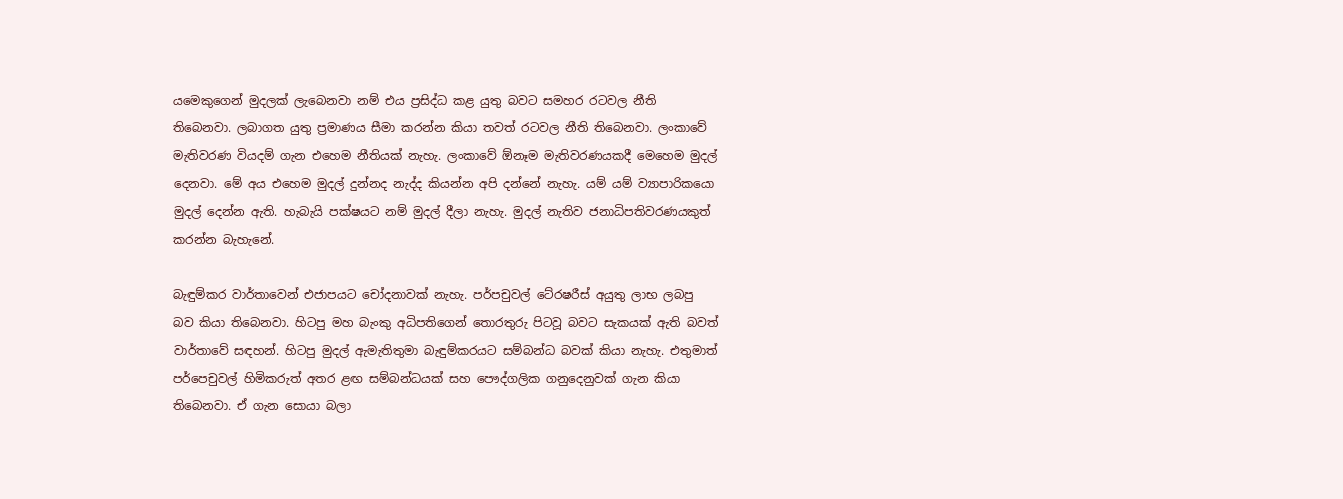යමෙකුගෙන් මුදලක් ලැබෙනවා නම් එය ප්‍රසිද්ධ කළ යුතු බවට සමහර රටවල නීති තිබෙනවා. ලබාගත යුතු ප්‍රමාණය සීමා කරන්න කියා තවත් රටවල නීති තිබෙනවා. ලංකාවේ මැතිවරණ වියදම් ගැන එහෙම නීතියක් නැහැ. ලංකාවේ ඕනෑම මැතිවරණයකදී මෙහෙම මුදල් දෙනවා. මේ අය එහෙම මුදල් දුන්නද නැද්ද කියන්න අපි දන්නේ නැහැ. යම් යම් ව්‍යාපාරිකයො මුදල් දෙන්න ඇති. හැබැයි පක්ෂයට නම් මුදල් දීලා නැහැ. මුදල් නැතිව ජනාධිපතිවරණයකුත් කරන්න බැහැනේ.

බැඳුම්කර වාර්තාවෙන් එජාපයට චෝදනාවක් නැහැ. පර්පචුවල් ටේ‍රෂරීස් අයුතු ලාභ ලබපු බව කියා තිබෙනවා. හිටපු මහ බැංකු අධිපතිගෙන් තොරතුරු පිටවූ බවට සැකයක් ඇති බවත් වාර්තාවේ සඳහන්. හිටපු මුදල් ඇමැතිතුමා බැඳුම්කරයට සම්බන්ධ බවක් කියා නැහැ. එතුමාත් පර්පෙචුවල් හිමිකරුත් අතර ළඟ සම්බන්ධයක් සහ පෞද්ගලික ගනුදෙනුවක් ගැන කියා තිබෙනවා. ඒ ගැන සොයා බලා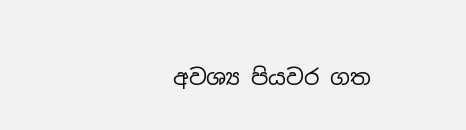අවශ්‍ය පියවර ගත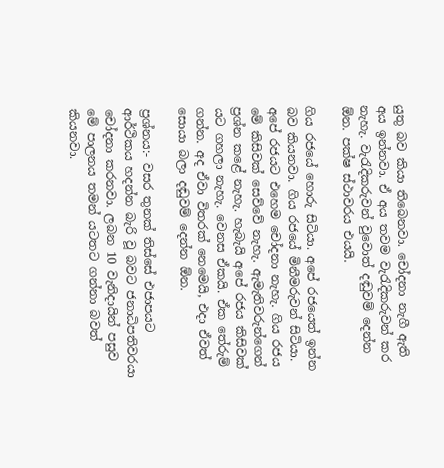යුතු බව කියා තිබෙනවා. චෝදනා නැගී ඇති අය ඉන්නවා. ඒ අය තවම වැරැදිකරුවන් කර නැහැ. වැරැදිකරුවන් වුවොත් දඬුවම් දෙන්න ඕන. පක්ෂ ස්ථාවරය එයයි.

ගිය රජයේ හොරු සිටියා. අපේ රජයෙත් ඉන්න බව කියනවා. ගිය රජයේ මිනීමරුවන් සිටියා. අපේ රජයට එහෙම චෝදනා නැහැ. ගිය රජය මේ කිසිවක් සෙව්වේ නැහැ. ඇමැතිවරුන්ගෙන් ප්‍රශ්න කළේ නැහැ. හැබැයි අපේ රජය කිසිවක් යට ගහලා නැහැ. වෙනස ඒකයි. ඒක තේරුම් ගන්න. අද ඒවා විතරක් නෙමෙයි, එදා ඒවත් සොයා බලා දඬුවම් දෙන්න ඕන.

ප්‍රශ්නය:- වසර තුනක් තිස්සේ එජාපයට ආර්ථිකය හදන්න බැරි වූ බවට ජනාධිපතිවරයා චෝදනා කරනවා. ලබන 10 වැනිදායින් පසුව මේ පාලනය තමන් යටතට ගන්නා බවත් කියනවා.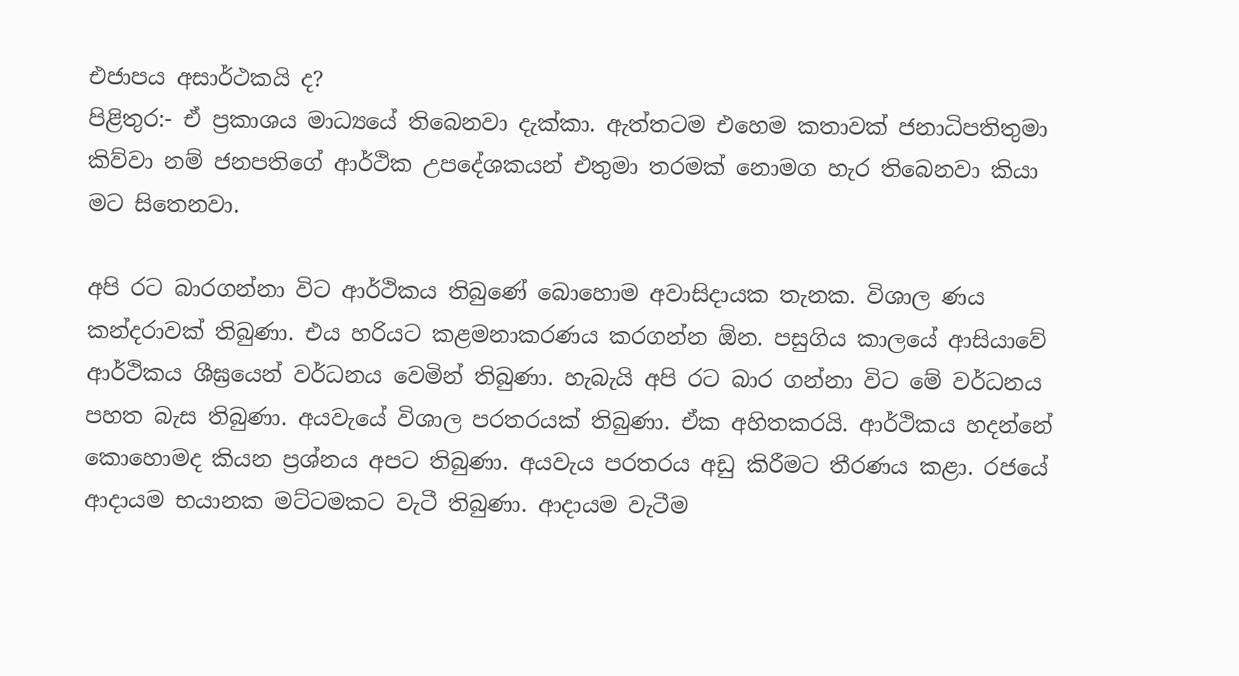එජාපය අසාර්ථකයි ද?
පිළිතුර:- ඒ ප්‍රකාශය මාධ්‍යයේ තිබෙනවා දැක්කා. ඇත්තටම එහෙම කතාවක් ජනාධිපතිතුමා කිව්වා නම් ජනපතිගේ ආර්ථික උපදේශකයන් එතුමා තරමක් නොමග හැර තිබෙනවා කියා මට සිතෙනවා.

අපි රට බාරගන්නා විට ආර්ථිකය තිබුණේ බොහොම අවාසිදායක තැනක. විශාල ණය කන්දරාවක් තිබුණා. එය හරියට කළමනාකරණය කරගන්න ඕන. පසුගිය කාලයේ ආසියාවේ ආර්ථිකය ශීඝ්‍රයෙන් වර්ධනය වෙමින් තිබුණා. හැබැයි අපි රට බාර ගන්නා විට මේ වර්ධනය පහත බැස තිබුණා. අයවැයේ විශාල පරතරයක් තිබුණා. ඒක අහිතකරයි. ආර්ථිකය හදන්නේ කොහොමද කියන ප්‍රශ්නය අපට තිබුණා. අයවැය පරතරය අඩු කිරීමට තීරණය කළා. රජයේ ආදායම භයානක මට්ටමකට වැටී තිබුණා. ආදායම වැටීම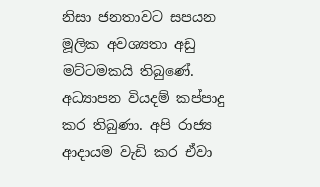නිසා ජනතාවට සපයන මූලික අවශ්‍යතා අඩු මට්ටමකයි තිබුණේ. අධ්‍යාපන වියදම් කප්පාදු කර තිබුණා. අපි රාජ්‍ය ආදායම වැඩි කර ඒවා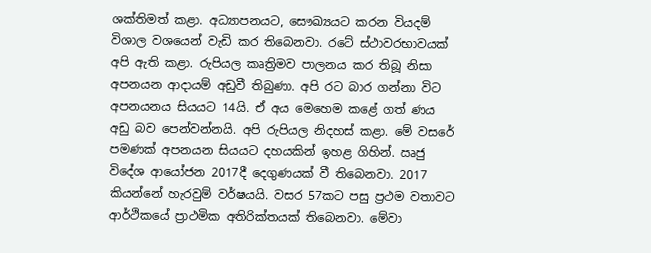ශක්තිමත් කළා. අධ්‍යාපනයට, සෞඛ්‍යයට කරන වියදම් විශාල වශයෙන් වැඩි කර තිබෙනවා. රටේ ස්ථාවරභාවයක් අපි ඇති කළා. රුපියල කෘත්‍රිමව පාලනය කර තිබූ නිසා අපනයන ආදායම් අඩුවී තිබුණා. අපි රට බාර ගන්නා විට අපනයනය සියයට 14යි. ඒ අය මෙහෙම කළේ ගත් ණය අඩු බව පෙන්වන්නයි. අපි රුපියල නිදහස් කළා. මේ වසරේ පමණක් අපනයන සියයට දහයකින් ඉහළ ගිහින්. ඍජු විදේශ ආයෝජන 2017දී දෙගුණයක් වී තිබෙනවා. 2017 කියන්නේ හැරවුම් වර්ෂයයි. වසර 57කට පසු ප්‍රථම වතාවට ආර්ථිකයේ ප්‍රාථමික අතිරික්තයක් තිබෙනවා. මේවා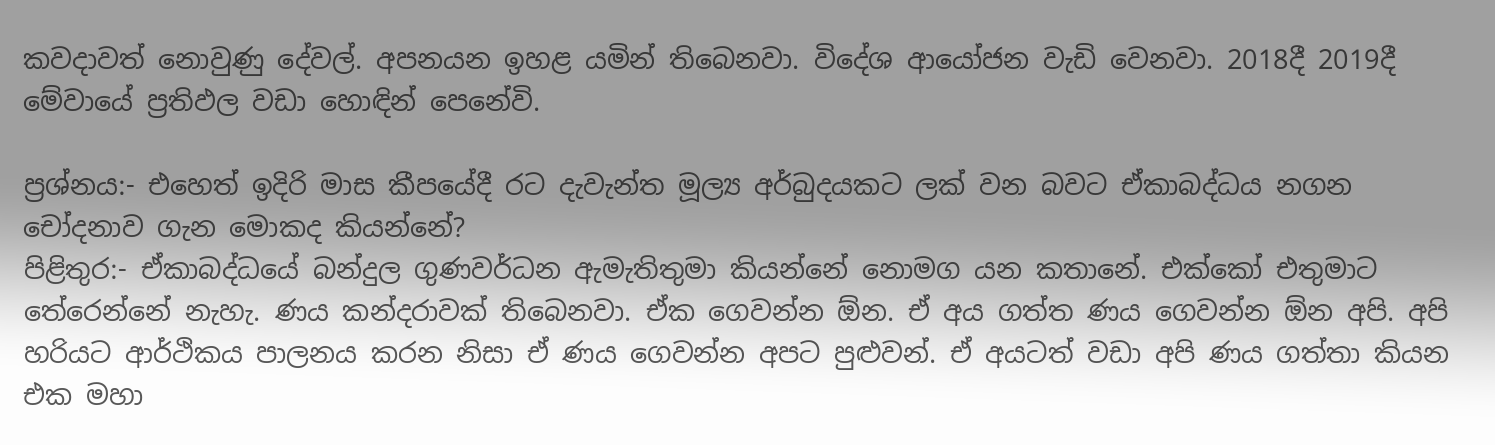කවදාවත් නොවුණු දේවල්. අපනයන ඉහළ යමින් තිබෙනවා. විදේශ ආයෝජන වැඩි වෙනවා. 2018දී 2019දී මේවායේ ප්‍රතිඵල වඩා හොඳින් පෙනේවි.

ප්‍රශ්නය:- එහෙත් ඉදිරි මාස කීපයේදී රට දැවැන්ත මූල්‍ය අර්බුදයකට ලක් වන බවට ඒකාබද්ධය නගන චෝදනාව ගැන මොකද කියන්නේ?
පිළිතුර:- ඒකාබද්ධයේ බන්දුල ගුණවර්ධන ඇමැතිතුමා කියන්නේ නොමග යන කතානේ. එක්කෝ එතුමාට තේරෙන්නේ නැහැ. ණය කන්දරාවක් තිබෙනවා. ඒක ගෙවන්න ඕන. ඒ අය ගත්ත ණය ගෙවන්න ඕන අපි. අපි හරියට ආර්ථිකය පාලනය කරන නිසා ඒ ණය ගෙවන්න අපට පුළුවන්. ඒ අයටත් වඩා අපි ණය ගත්තා කියන එක මහා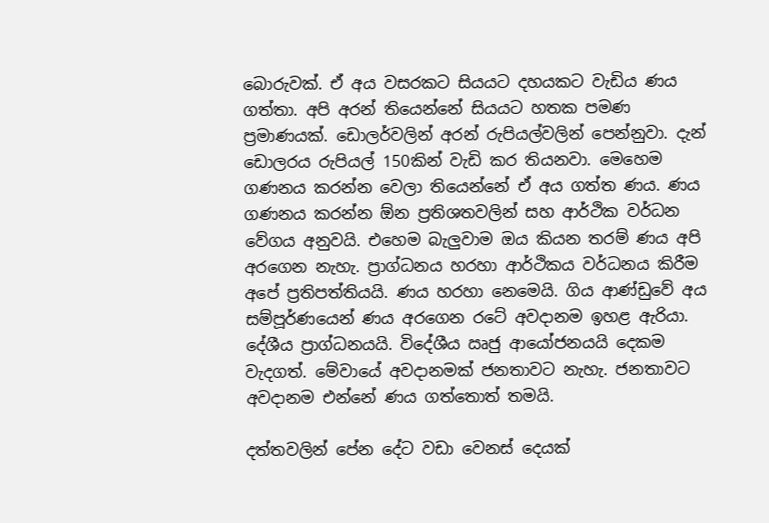බොරුවක්. ඒ අය වසරකට සියයට දහයකට වැඩිය ණය ගත්තා. අපි අරන් තියෙන්නේ සියයට හතක පමණ ප්‍රමාණයක්. ඩොලර්වලින් අරන් රුපියල්වලින් පෙන්නුවා. දැන් ඩොලරය රුපියල් 150කින් වැඩි කර තියනවා. මෙහෙම ගණනය කරන්න වෙලා තියෙන්නේ ඒ අය ගත්ත ණය. ණය ගණනය කරන්න ඕන ප්‍රතිශතවලින් සහ ආර්ථික වර්ධන වේගය අනුවයි. එහෙම බැලුවාම ඔය කියන තරම් ණය අපි අරගෙන නැහැ. ප්‍රාග්ධනය හරහා ආර්ථිකය වර්ධනය කිරීම අපේ ප්‍රතිපත්තියයි. ණය හරහා නෙමෙයි. ගිය ආණ්ඩුවේ අය සම්පූර්ණයෙන් ණය අරගෙන රටේ අවදානම ඉහළ ඇරියා. දේශීය ප්‍රාග්ධනයයි. විදේශීය ඍජු ආයෝජනයයි දෙකම වැදගත්. මේවායේ අවදානමක් ජනතාවට නැහැ. ජනතාවට අවදානම එන්නේ ණය ගත්තොත් තමයි.

දත්තවලින් පේන දේට වඩා වෙනස් දෙයක්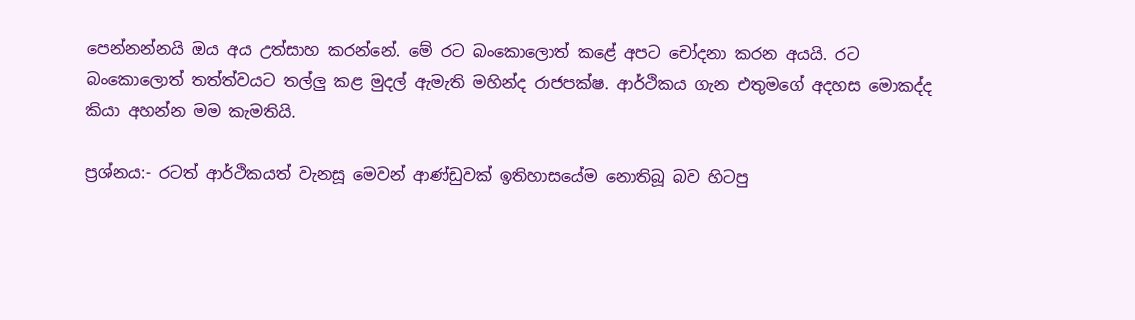පෙන්නන්නයි ඔය අය උත්සාහ කරන්නේ. මේ රට බංකොලොත් කළේ අපට චෝදනා කරන අයයි. රට බංකොලොත් තත්ත්වයට තල්ලු කළ මුදල් ඇමැති මහින්ද රාජපක්ෂ. ආර්ථිකය ගැන එතුමගේ අදහස මොකද්ද කියා අහන්න මම කැමතියි.

ප්‍රශ්නය:- රටත් ආර්ථිකයත් වැනසූ මෙවන් ආණ්ඩුවක් ඉතිහාසයේම නොතිබූ බව හිටපු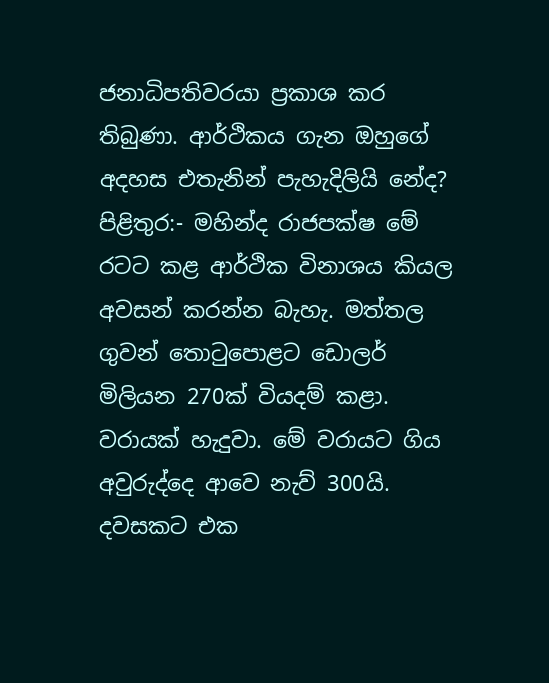ජනාධිපතිවරයා ප්‍රකාශ කර තිබුණා. ආර්ථිකය ගැන ඔහුගේ අදහස එතැනින් පැහැදිලියි නේද?
පිළිතුර:- මහින්ද රාජපක්ෂ මේ රටට කළ ආර්ථික විනාශය කියල අවසන් කරන්න බැහැ. මත්තල ගුවන් තොටුපොළට ඩොලර් මිලියන 270ක් වියදම් කළා. වරායක් හැදුවා. මේ වරායට ගිය අවුරුද්දෙ ආවෙ නැව් 300යි. දවසකට එක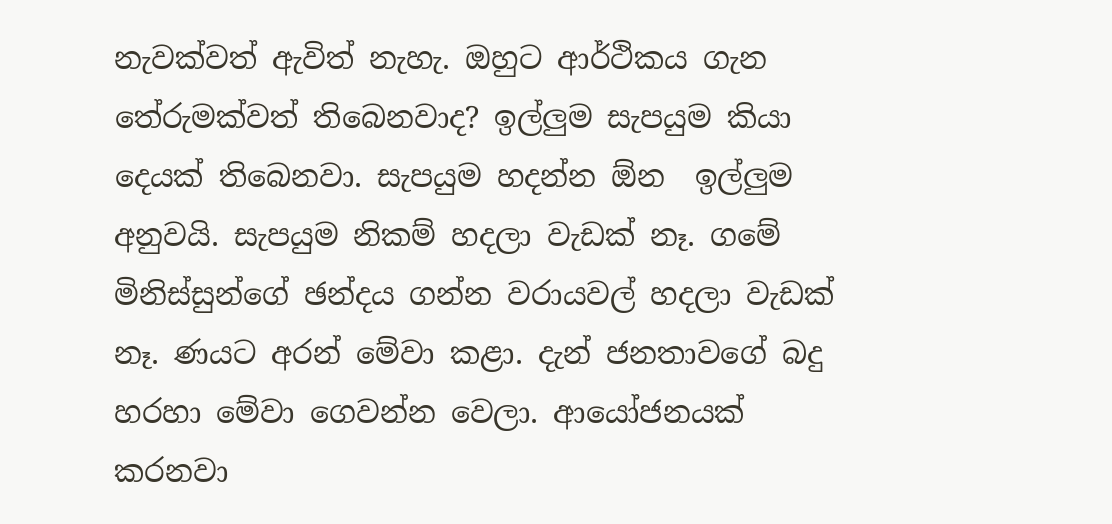නැවක්වත් ඇවිත් නැහැ. ඔහුට ආර්ථිකය ගැන තේරුමක්වත් තිබෙනවාද? ඉල්ලුම සැපයුම කියා දෙයක් තිබෙනවා. සැපයුම හදන්න ඕන  ඉල්ලුම අනුවයි. සැපයුම නිකම් හදලා වැඩක් නෑ. ගමේ මිනිස්සුන්ගේ ඡන්දය ගන්න වරායවල් හදලා වැඩක් නෑ. ණයට අරන් මේවා කළා. දැන් ජනතාවගේ බදු හරහා මේවා ගෙවන්න වෙලා. ආයෝජනයක් කරනවා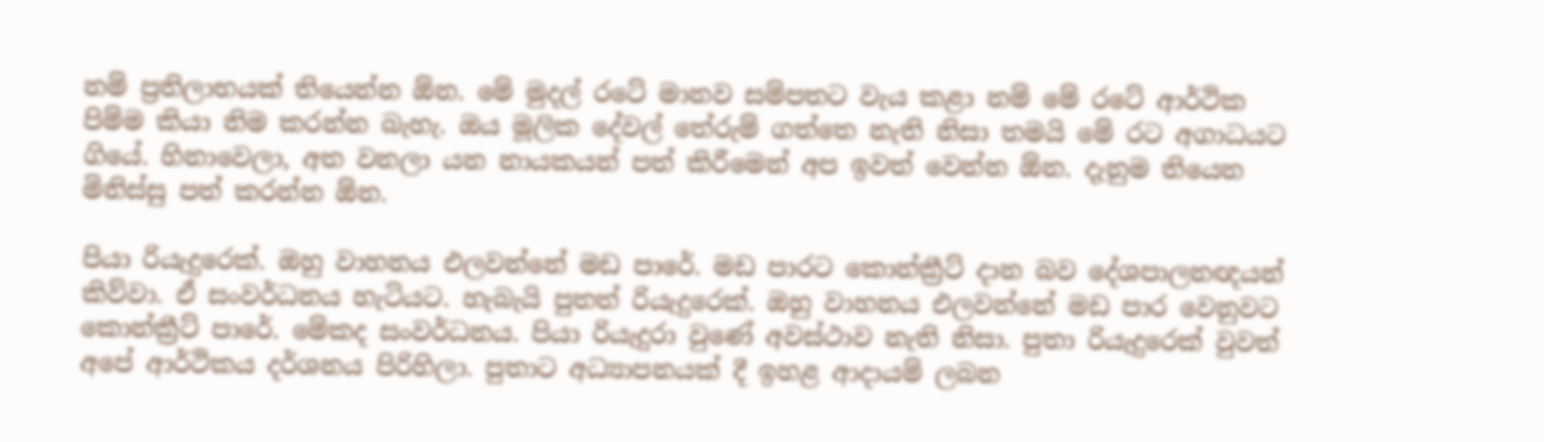නම් ප්‍රතිලාභයක් තියෙන්න ඕන. මේ මුදල් රටේ මානව සම්පතට වැය කළා නම් මේ රටේ ආර්ථික පිම්ම කියා නිම කරන්න බැහැ. ඔය මූලික දේවල් තේරුම් ගත්තෙ නැති නිසා තමයි මේ රට අගාධයට ගියේ. හිනාවෙලා, අත වනලා යන නායකයන් පත් කිරීමෙන් අප ඉවත් වෙන්න ඕන. දැනුම තියෙන මිනිස්සු පත් කරන්න ඕන.

පියා රියැදුරෙක්. ඔහු වාහනය එලවන්නේ මඩ පාරේ. මඩ පාරට කොන්ක්‍රීට් දාන බව දේශපාලනඥයන් කිව්වා. ඒ සංවර්ධනය හැටියට. හැබැයි පුතත් රියැදුරෙක්. ඔහු වාහනය එලවන්නේ මඩ පාර වෙනුවට කොන්ක්‍රීට් පාරේ. මේකද සංවර්ධනය. පියා රියැදුරා වුණේ අවස්ථාව නැති නිසා. පුතා රියැදුරෙක් වුවත් අපේ ආර්ථිකය දර්ශනය පිරිහිලා. පුතාට අධ්‍යාපනයක් දී ඉහළ ආදායම් ලබන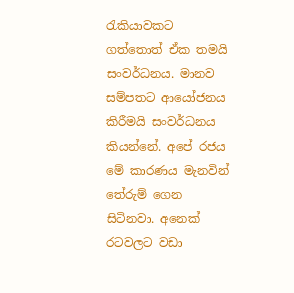රැකියාවකට ගත්තොත් ඒක තමයි සංවර්ධනය. මානව සම්පතට ආයෝජනය කිරීමයි සංවර්ධනය කියන්නේ. අපේ රජය මේ කාරණය මැනවින් තේරුම් ගෙන සිටිනවා. අනෙක් රටවලට වඩා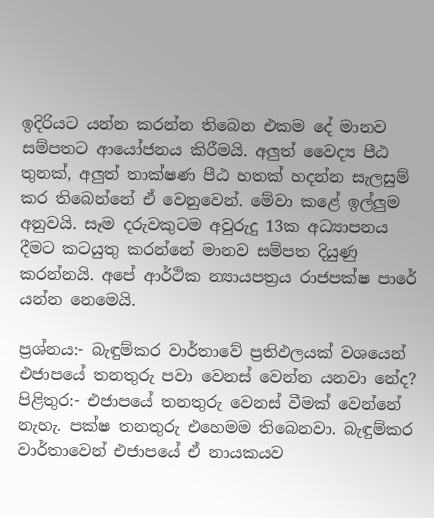ඉදිරියට යන්න කරන්න තිබෙන එකම දේ මානව සම්පතට ආයෝජනය කිරීමයි. අලුත් වෛද්‍ය පීඨ තුනක්, අලුත් තාක්ෂණ පීඨ හතක් හදන්න සැලසුම් කර තිබෙන්නේ ඒ වෙනුවෙන්. මේවා කළේ ඉල්ලුම අනුවයි. සෑම දරුවකුටම අවුරුදු 13ක අධ්‍යාපනය දීමට කටයුතු කරන්නේ මානව සම්පත දියුණු කරන්නයි. අපේ ආර්ථික න්‍යායපත්‍රය රාජපක්ෂ පාරේ යන්න නෙමෙයි.

ප්‍රශ්නය:- බැඳුම්කර වාර්තාවේ ප්‍රතිඵලයක් වශයෙන් එජාපයේ තනතුරු පවා වෙනස් වෙන්න යනවා නේද?
පිළිතුර:- එජාපයේ තනතුරු වෙනස් වීමක් වෙන්නේ නැහැ. පක්ෂ තනතුරු එහෙමම තිබෙනවා. බැඳුම්කර වාර්තාවෙන් එජාපයේ ඒ නායකයව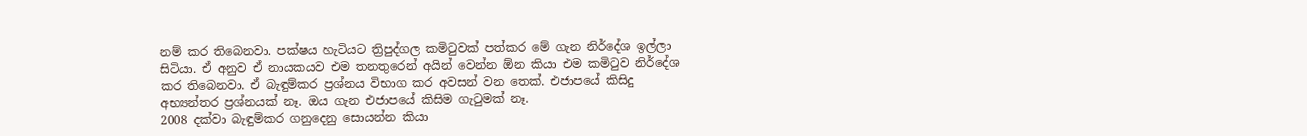නම් කර තිබෙනවා. පක්ෂය හැටියට ත්‍රිපුද්ගල කමිටුවක් පත්කර මේ ගැන නිර්දේශ ඉල්ලා සිටියා. ඒ අනුව ඒ නායකයව එම තනතුරෙන් අයින් වෙන්න ඕන කියා එම කමිටුව නිර්දේශ කර තිබෙනවා. ඒ බැඳුම්කර ප්‍රශ්නය විභාග කර අවසන් වන තෙක්. එජාපයේ කිසිදු අභ්‍යන්තර ප්‍රශ්නයක් නෑ. ඔය ගැන එජාපයේ කිසිම ගැටුමක් නෑ.
2008 දක්වා බැඳුම්කර ගනුදෙනු සොයන්න කියා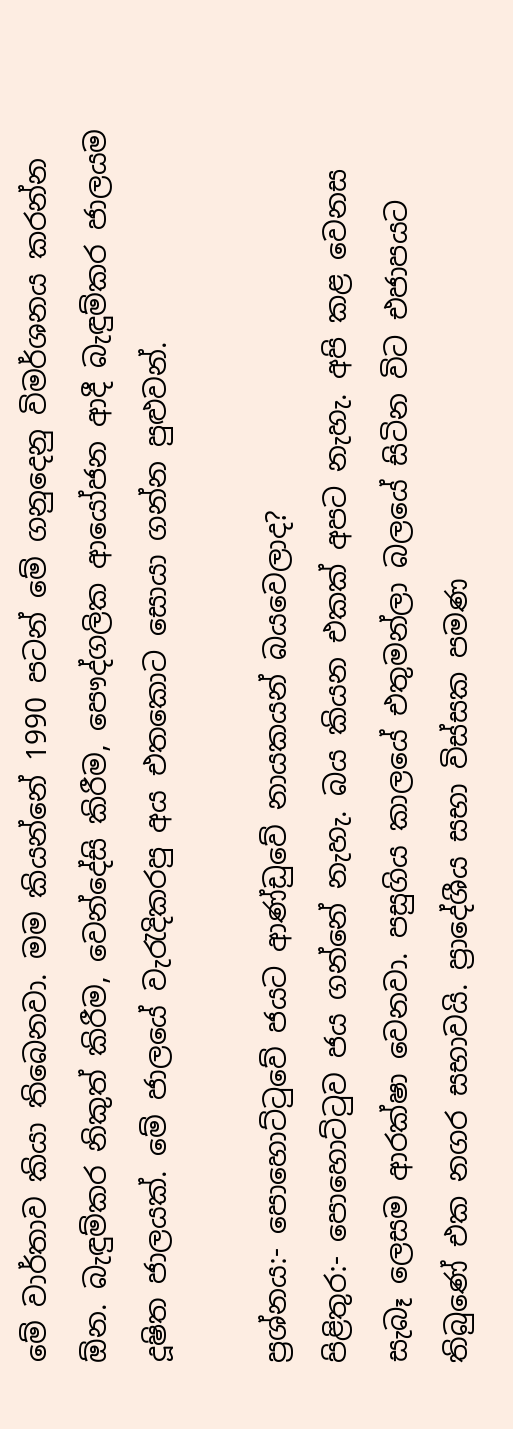මේ වාර්තාව කියා තිබෙනවා. මම කියන්නේ 1990 පටන් මේ ගනුදෙනු විමර්ශනය කරන්න ඕන. බැඳුම්කර නිකුත් කිරීම, වෙන්දේසි කිරීම, පෞද්ගලික ආයෝජන ආදී බැඳුම්කර ජාලයම දූෂිත ජාලයක්. මේ ජාලයේ වැරැදිකරපු අය එතකොට සොයා ගන්න පුළුවන්.

ප්‍රශ්නය:- පොහොට්ටුවේ ජයට ආණ්ඩුවේ නායකයන් බයවෙලාද?
පිළිතුර:- පොහොට්ටුව ජය ගන්නේ නැහැ. බය කියන එකක් අපට නැහැ. අපි කළ වෙනස සැබෑ ලෙසම ආරක්ෂා වෙනවා. පසුගිය කාලයේ එතුමන්ලා බලයේ සිටින විට එජාපයට තිබුණේ එක නගර සභාවයි. ප්‍රාදේශීය සභා විස්සක පමණ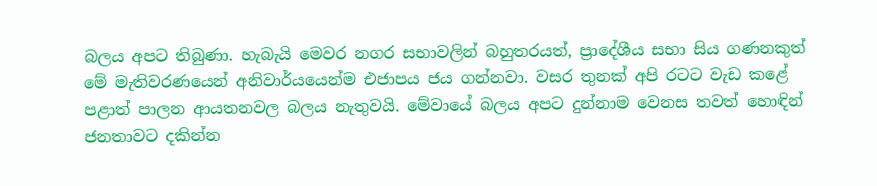බලය අපට තිබුණා. හැබැයි මෙවර නගර සභාවලින් බහුතරයත්, ප්‍රාදේශීය සභා සිය ගණනකුත් මේ මැතිවරණයෙන් අනිවාර්යයෙන්ම එජාපය ජය ගන්නවා. වසර තුනක් අපි රටට වැඩ කළේ පළාත් පාලන ආයතනවල බලය නැතුවයි. මේවායේ බලය අපට දුන්නාම වෙනස තවත් හොඳින් ජනතාවට දකින්න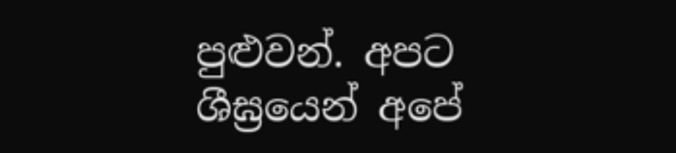පුළුවන්. අපට ශීඝ්‍රයෙන් අපේ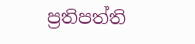ප්‍රතිපත්ති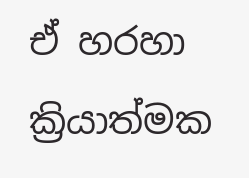ඒ හරහා ක්‍රියාත්මක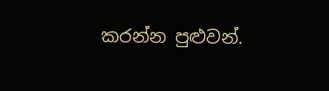කරන්න පුළුවන්.